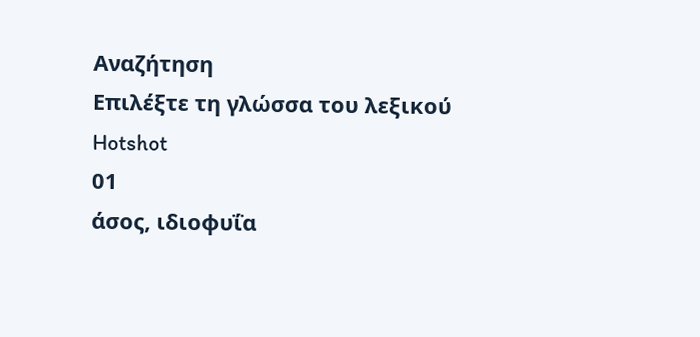Αναζήτηση
Επιλέξτε τη γλώσσα του λεξικού
Hotshot
01
άσος, ιδιοφυΐα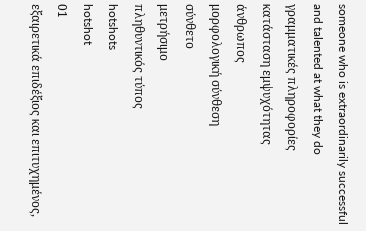someone who is extraordinarily successful and talented at what they do
γραμματικές πληροφορίες
κατάσταση εμψυχότητας
άνθρωπος
μορφολογική σύνθεση
σύνθετο
μετρήσιμο
πληθυντικός τύπος
hotshots
hotshot
01
εξαιρετικά επιδέξιος και επιτυχημένος,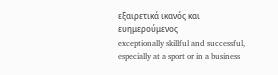εξαιρετικά ικανός και ευημερούμενος
exceptionally skillful and successful, especially at a sport or in a business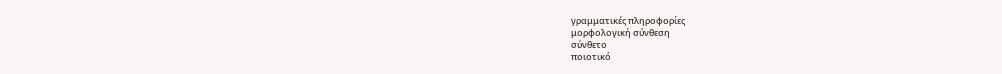γραμματικές πληροφορίες
μορφολογική σύνθεση
σύνθετο
ποιοτικό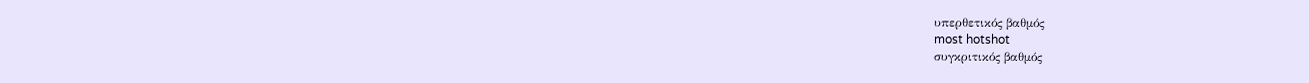υπερθετικός βαθμός
most hotshot
συγκριτικός βαθμός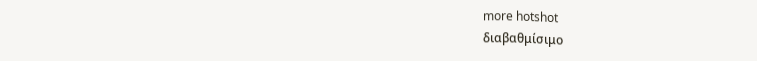more hotshot
διαβαθμίσιμο